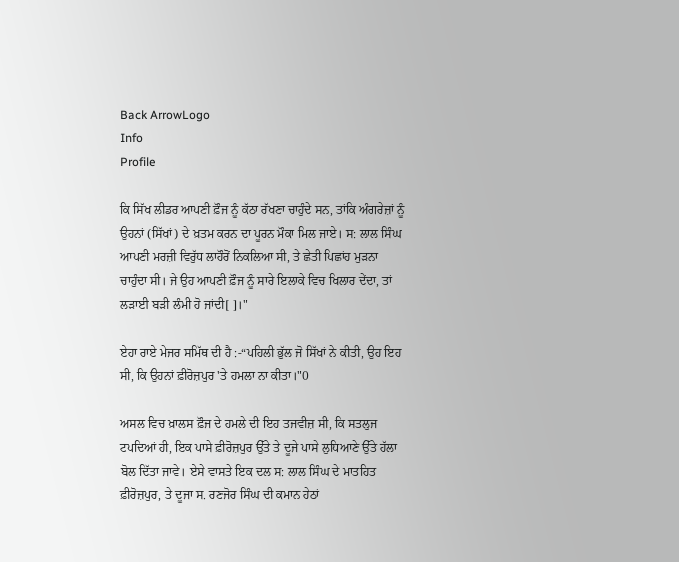Back ArrowLogo
Info
Profile

ਕਿ ਸਿੱਖ ਲੀਡਰ ਆਪਣੀ ਫ਼ੌਜ ਨੂੰ ਕੱਠਾ ਰੱਖਣਾ ਚਾਹੁੰਦੇ ਸਨ, ਤਾਂਕਿ ਅੰਗਰੇਜ਼ਾਂ ਨੂੰ ਉਹਨਾਂ (ਸਿੱਖਾਂ) ਦੇ ਖ਼ਤਮ ਕਰਨ ਦਾ ਪੂਰਨ ਮੌਕਾ ਮਿਲ ਜਾਏ। ਸ: ਲਾਲ ਸਿੰਘ ਆਪਣੀ ਮਰਜ਼ੀ ਵਿਰੁੱਧ ਲਾਹੌਰੋਂ ਨਿਕਲਿਆ ਸੀ, ਤੇ ਛੇਤੀ ਪਿਛਾਂਹ ਮੁੜਨਾ ਚਾਹੁੰਦਾ ਸੀ। ਜੇ ਉਹ ਆਪਣੀ ਫ਼ੌਜ ਨੂੰ ਸਾਰੇ ਇਲਾਕੇ ਵਿਚ ਖਿਲਾਰ ਦੇਂਦਾ, ਤਾਂ ਲੜਾਈ ਬੜੀ ਲੰਮੀ ਹੋ ਜਾਂਦੀ[ ]।"

ਏਹਾ ਰਾਏ ਮੇਜਰ ਸਮਿੱਥ ਦੀ ਹੈ :-“ਪਹਿਲੀ ਭੁੱਲ ਜੋ ਸਿੱਖਾਂ ਨੇ ਕੀਤੀ, ਉਹ ਇਹ ਸੀ, ਕਿ ਉਹਨਾਂ ਫ਼ੀਰੋਜ਼ਪੁਰ 'ਤੇ ਹਮਲਾ ਨਾ ਕੀਤਾ।"0

ਅਸਲ ਵਿਚ ਖ਼ਾਲਸ ਫ਼ੌਜ ਦੇ ਹਮਲੇ ਦੀ ਇਹ ਤਜਵੀਜ਼ ਸੀ, ਕਿ ਸਤਲੁਜ ਟਪਦਿਆਂ ਹੀ, ਇਕ ਪਾਸੇ ਫ਼ੀਰੋਜ਼ਪੁਰ ਉੱਤੇ ਤੇ ਦੂਜੇ ਪਾਸੇ ਲੁਧਿਆਣੇ ਉੱਤੇ ਹੱਲਾ ਬੋਲ ਦਿੱਤਾ ਜਾਵੇ। ਏਸੇ ਵਾਸਤੇ ਇਕ ਦਲ ਸ: ਲਾਲ ਸਿੰਘ ਦੇ ਮਾਤਹਿਤ ਫ਼ੀਰੋਜ਼ਪੁਰ, ਤੇ ਦੂਜਾ ਸ. ਰਣਜੋਰ ਸਿੰਘ ਦੀ ਕਮਾਨ ਹੇਠਾਂ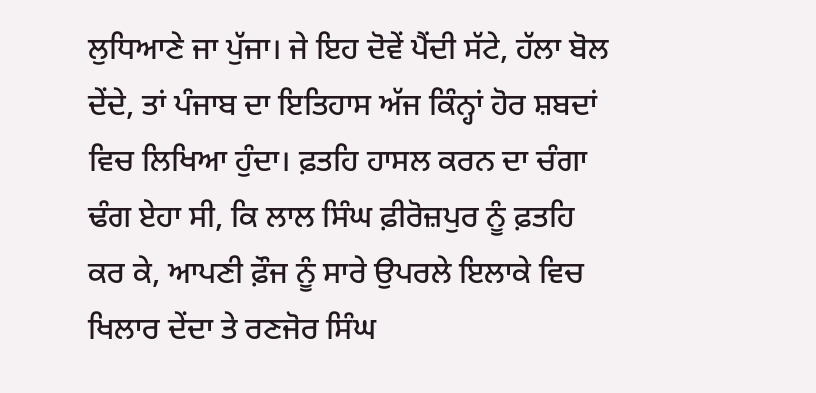ਲੁਧਿਆਣੇ ਜਾ ਪੁੱਜਾ। ਜੇ ਇਹ ਦੋਵੇਂ ਪੈਂਦੀ ਸੱਟੇ, ਹੱਲਾ ਬੋਲ ਦੇਂਦੇ, ਤਾਂ ਪੰਜਾਬ ਦਾ ਇਤਿਹਾਸ ਅੱਜ ਕਿੰਨ੍ਹਾਂ ਹੋਰ ਸ਼ਬਦਾਂ ਵਿਚ ਲਿਖਿਆ ਹੁੰਦਾ। ਫ਼ਤਹਿ ਹਾਸਲ ਕਰਨ ਦਾ ਚੰਗਾ ਢੰਗ ਏਹਾ ਸੀ, ਕਿ ਲਾਲ ਸਿੰਘ ਫ਼ੀਰੋਜ਼ਪੁਰ ਨੂੰ ਫ਼ਤਹਿ ਕਰ ਕੇ, ਆਪਣੀ ਫ਼ੌਜ ਨੂੰ ਸਾਰੇ ਉਪਰਲੇ ਇਲਾਕੇ ਵਿਚ ਖਿਲਾਰ ਦੇਂਦਾ ਤੇ ਰਣਜੋਰ ਸਿੰਘ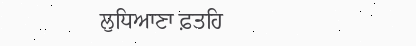ਲੁਧਿਆਣਾ ਫ਼ਤਹਿ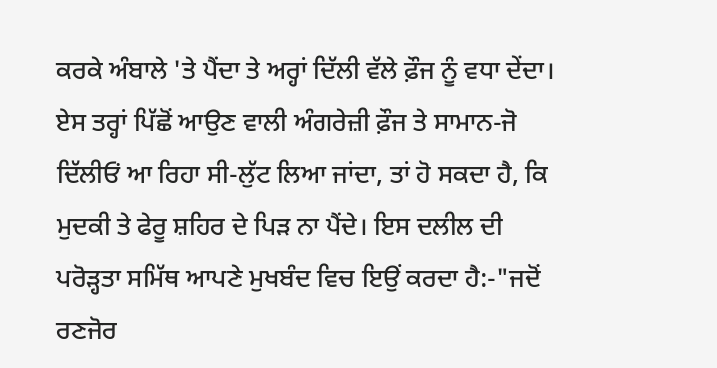ਕਰਕੇ ਅੰਬਾਲੇ 'ਤੇ ਪੈਂਦਾ ਤੇ ਅਰ੍ਹਾਂ ਦਿੱਲੀ ਵੱਲੇ ਫ਼ੌਜ ਨੂੰ ਵਧਾ ਦੇਂਦਾ। ਏਸ ਤਰ੍ਹਾਂ ਪਿੱਛੋਂ ਆਉਣ ਵਾਲੀ ਅੰਗਰੇਜ਼ੀ ਫ਼ੌਜ ਤੇ ਸਾਮਾਨ-ਜੋ ਦਿੱਲੀਓਂ ਆ ਰਿਹਾ ਸੀ-ਲੁੱਟ ਲਿਆ ਜਾਂਦਾ, ਤਾਂ ਹੋ ਸਕਦਾ ਹੈ, ਕਿ ਮੁਦਕੀ ਤੇ ਫੇਰੂ ਸ਼ਹਿਰ ਦੇ ਪਿੜ ਨਾ ਪੈਂਦੇ। ਇਸ ਦਲੀਲ ਦੀ ਪਰੋੜ੍ਹਤਾ ਸਮਿੱਥ ਆਪਣੇ ਮੁਖਬੰਦ ਵਿਚ ਇਉਂ ਕਰਦਾ ਹੈ:-"ਜਦੋਂ ਰਣਜੋਰ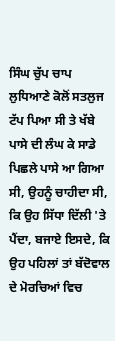ਸਿੰਘ ਚੁੱਪ ਚਾਪ ਲੁਧਿਆਣੇ ਕੋਲੋਂ ਸਤਲੁਜ ਟੱਪ ਪਿਆ ਸੀ ਤੇ ਖੱਬੇ ਪਾਸੇ ਦੀ ਲੰਘ ਕੇ ਸਾਡੇ ਪਿਛਲੇ ਪਾਸੇ ਆ ਗਿਆ ਸੀ, ਉਹਨੂੰ ਚਾਹੀਦਾ ਸੀ, ਕਿ ਉਹ ਸਿੱਧਾ ਦਿੱਲੀ 'ਤੇ ਪੈਂਦਾ, ਬਜਾਏ ਇਸਦੇ, ਕਿ ਉਹ ਪਹਿਲਾਂ ਤਾਂ ਬੱਦੋਵਾਲ ਦੇ ਮੋਰਚਿਆਂ ਵਿਚ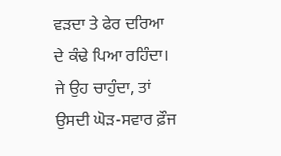ਵੜਦਾ ਤੇ ਫੇਰ ਦਰਿਆ ਦੇ ਕੰਢੇ ਪਿਆ ਰਹਿੰਦਾ। ਜੇ ਉਹ ਚਾਹੁੰਦਾ, ਤਾਂ ਉਸਦੀ ਘੋੜ-ਸਵਾਰ ਫ਼ੌਜ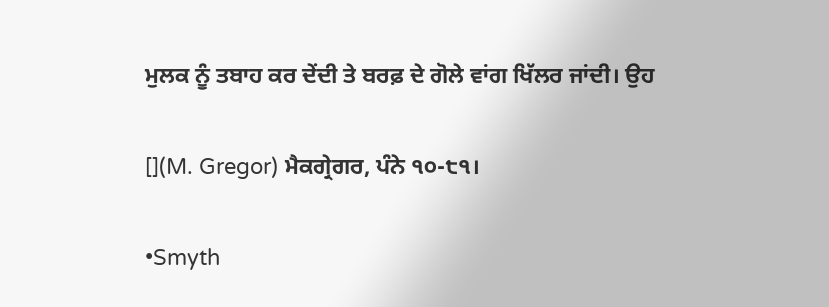ਮੁਲਕ ਨੂੰ ਤਬਾਹ ਕਰ ਦੇਂਦੀ ਤੇ ਬਰਫ਼ ਦੇ ਗੋਲੇ ਵਾਂਗ ਖਿੱਲਰ ਜਾਂਦੀ। ਉਹ

[](M. Gregor) ਮੈਕਗ੍ਰੇਗਰ, ਪੰਨੇ ੧੦-੮੧।

•Smyth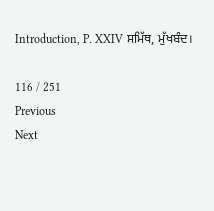Introduction, P. XXIV ਸਮਿੱਥ, ਮੁੱਖਬੰਦ।

116 / 251
Previous
Next